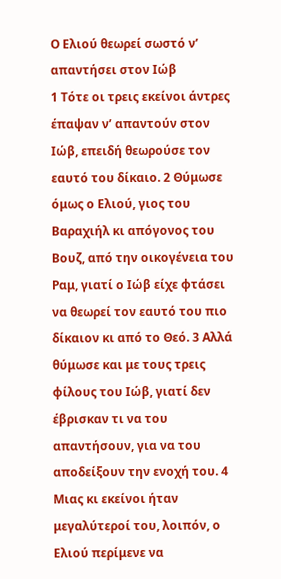Ο Ελιού θεωρεί σωστό ν’ απαντήσει στον Ιώβ
1 Τότε οι τρεις εκείνοι άντρες έπαψαν ν’ απαντούν στον Ιώβ, επειδή θεωρούσε τον εαυτό του δίκαιο. 2 Θύμωσε όμως ο Ελιού, γιος του Βαραχιήλ κι απόγονος του Βουζ, από την οικογένεια του Ραμ, γιατί ο Ιώβ είχε φτάσει να θεωρεί τον εαυτό του πιο δίκαιον κι από το Θεό. 3 Αλλά θύμωσε και με τους τρεις φίλους του Ιώβ, γιατί δεν έβρισκαν τι να του απαντήσουν, για να του αποδείξουν την ενοχή του. 4 Μιας κι εκείνοι ήταν μεγαλύτεροί του, λοιπόν, ο Ελιού περίμενε να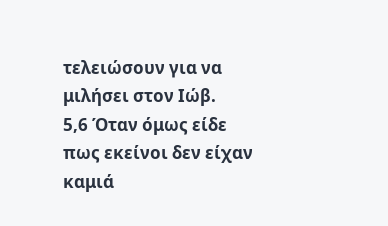τελειώσουν για να μιλήσει στον Ιώβ.
5,6 Όταν όμως είδε πως εκείνοι δεν είχαν καμιά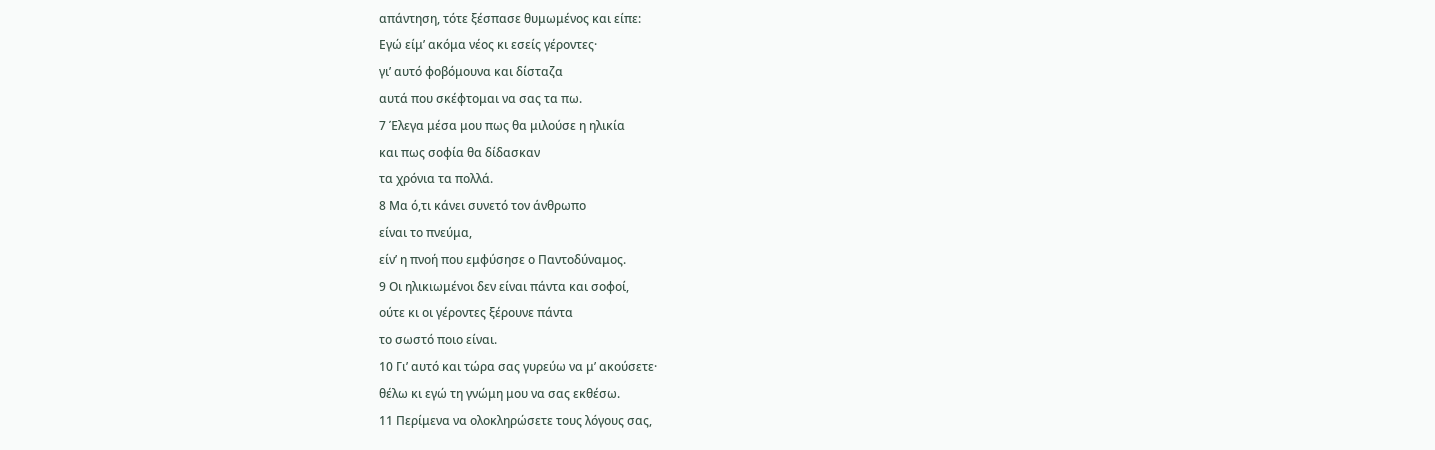απάντηση, τότε ξέσπασε θυμωμένος και είπε:
Εγώ είμ’ ακόμα νέος κι εσείς γέροντες·
γι’ αυτό φοβόμουνα και δίσταζα
αυτά που σκέφτομαι να σας τα πω.
7 Έλεγα μέσα μου πως θα μιλούσε η ηλικία
και πως σοφία θα δίδασκαν
τα χρόνια τα πολλά.
8 Μα ό,τι κάνει συνετό τον άνθρωπο
είναι το πνεύμα,
είν’ η πνοή που εμφύσησε ο Παντοδύναμος.
9 Οι ηλικιωμένοι δεν είναι πάντα και σοφοί,
ούτε κι οι γέροντες ξέρουνε πάντα
το σωστό ποιο είναι.
10 Γι’ αυτό και τώρα σας γυρεύω να μ’ ακούσετε·
θέλω κι εγώ τη γνώμη μου να σας εκθέσω.
11 Περίμενα να ολοκληρώσετε τους λόγους σας,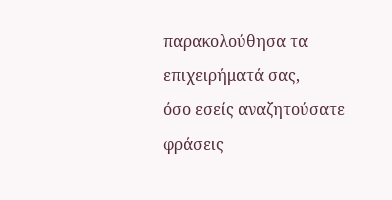παρακολούθησα τα επιχειρήματά σας,
όσο εσείς αναζητούσατε φράσεις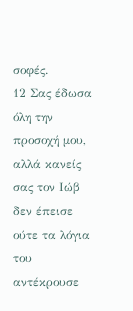σοφές.
12 Σας έδωσα όλη την προσοχή μου,
αλλά κανείς σας τον Ιώβ δεν έπεισε
ούτε τα λόγια του αντέκρουσε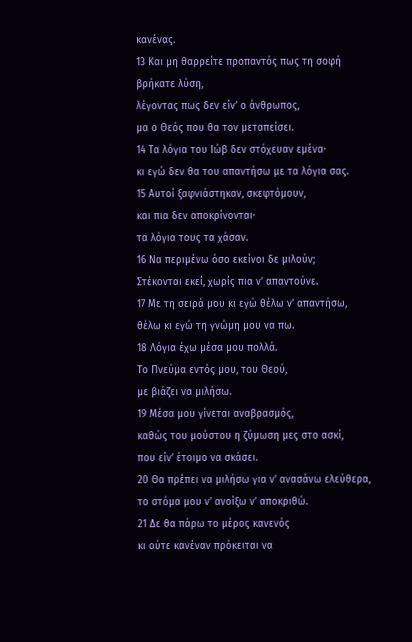κανένας.
13 Και μη θαρρείτε προπαντός πως τη σοφή βρήκατε λύση,
λέγοντας πως δεν είν’ ο άνθρωπος,
μα ο Θεός που θα τον μεταπείσει.
14 Τα λόγια του Ιώβ δεν στόχευαν εμένα·
κι εγώ δεν θα του απαντήσω με τα λόγια σας.
15 Αυτοί ξαφνιάστηκαν, σκεφτόμουν,
και πια δεν αποκρίνονται·
τα λόγια τους τα χάσαν.
16 Να περιμένω όσο εκείνοι δε μιλούν;
Στέκονται εκεί, χωρίς πια ν’ απαντούνε.
17 Με τη σειρά μου κι εγώ θέλω ν’ απαντήσω,
θέλω κι εγώ τη γνώμη μου να πω.
18 Λόγια έχω μέσα μου πολλά.
Το Πνεύμα εντός μου, του Θεού,
με βιάζει να μιλήσω.
19 Μέσα μου γίνεται αναβρασμός,
καθώς του μούστου η ζύμωση μες στο ασκί,
που είν’ έτοιμο να σκάσει.
20 Θα πρέπει να μιλήσω για ν’ ανασάνω ελεύθερα,
το στόμα μου ν’ ανοίξω ν’ αποκριθώ.
21 Δε θα πάρω το μέρος κανενός
κι ούτε κανέναν πρόκειται να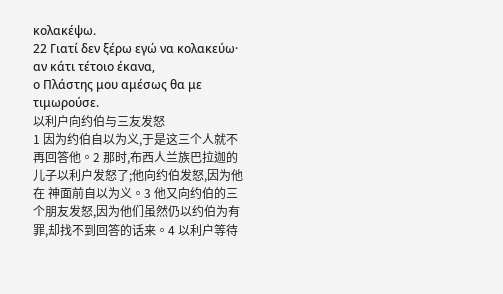κολακέψω.
22 Γιατί δεν ξέρω εγώ να κολακεύω·
αν κάτι τέτοιο έκανα,
ο Πλάστης μου αμέσως θα με τιμωρούσε.
以利户向约伯与三友发怒
1 因为约伯自以为义,于是这三个人就不再回答他。2 那时,布西人兰族巴拉迦的儿子以利户发怒了;他向约伯发怒,因为他在 神面前自以为义。3 他又向约伯的三个朋友发怒,因为他们虽然仍以约伯为有罪,却找不到回答的话来。4 以利户等待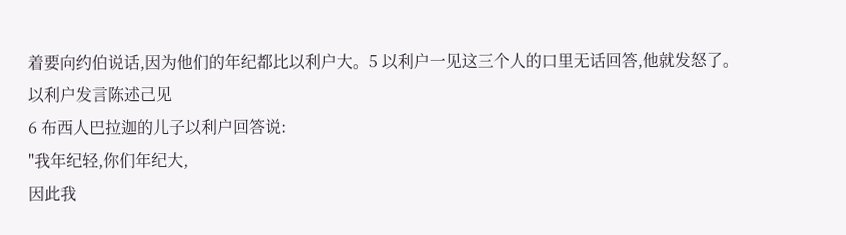着要向约伯说话,因为他们的年纪都比以利户大。5 以利户一见这三个人的口里无话回答,他就发怒了。
以利户发言陈述己见
6 布西人巴拉迦的儿子以利户回答说:
"我年纪轻,你们年纪大,
因此我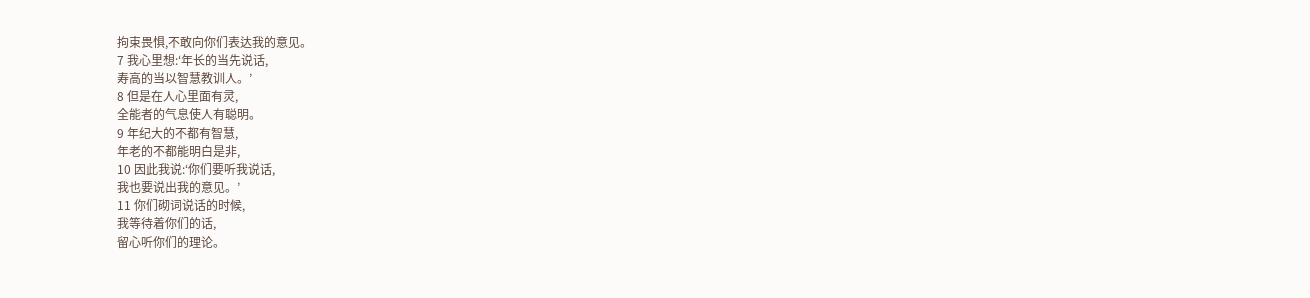拘束畏惧,不敢向你们表达我的意见。
7 我心里想:‘年长的当先说话,
寿高的当以智慧教训人。’
8 但是在人心里面有灵,
全能者的气息使人有聪明。
9 年纪大的不都有智慧,
年老的不都能明白是非,
10 因此我说:‘你们要听我说话,
我也要说出我的意见。’
11 你们砌词说话的时候,
我等待着你们的话,
留心听你们的理论。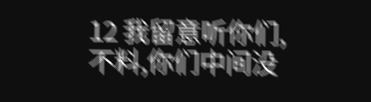12 我留意听你们,
不料,你们中间没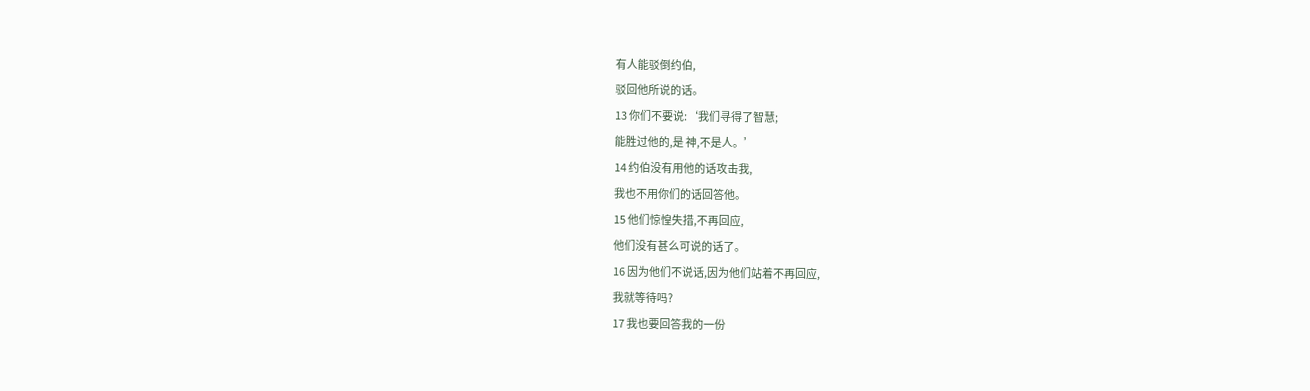有人能驳倒约伯,
驳回他所说的话。
13 你们不要说:‘我们寻得了智慧;
能胜过他的,是 神,不是人。’
14 约伯没有用他的话攻击我,
我也不用你们的话回答他。
15 他们惊惶失措,不再回应,
他们没有甚么可说的话了。
16 因为他们不说话,因为他们站着不再回应,
我就等待吗?
17 我也要回答我的一份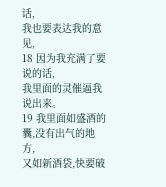话,
我也要表达我的意见,
18 因为我充满了要说的话,
我里面的灵催逼我说出来。
19 我里面如盛酒的囊,没有出气的地方,
又如新酒袋,快要破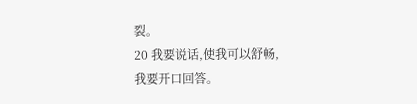裂。
20 我要说话,使我可以舒畅,
我要开口回答。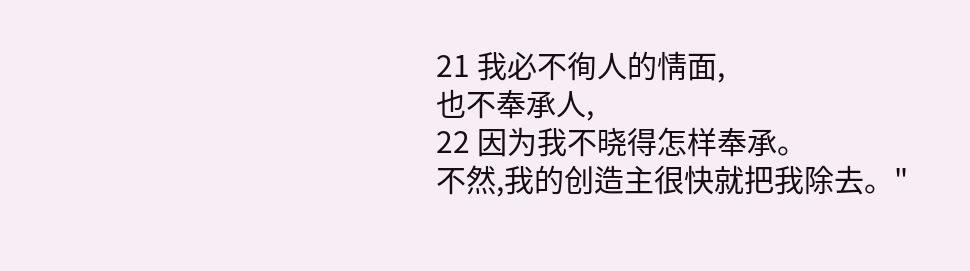21 我必不徇人的情面,
也不奉承人,
22 因为我不晓得怎样奉承。
不然,我的创造主很快就把我除去。"